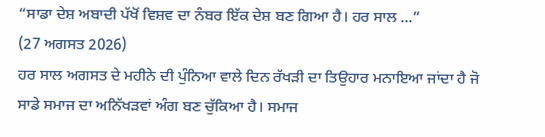“ਸਾਡਾ ਦੇਸ਼ ਅਬਾਦੀ ਪੱਖੋਂ ਵਿਸ਼ਵ ਦਾ ਨੰਬਰ ਇੱਕ ਦੇਸ਼ ਬਣ ਗਿਆ ਹੈ। ਹਰ ਸਾਲ ...”
(27 ਅਗਸਤ 2026)
ਹਰ ਸਾਲ ਅਗਸਤ ਦੇ ਮਹੀਨੇ ਦੀ ਪੁੰਨਿਆ ਵਾਲੇ ਦਿਨ ਰੱਖੜੀ ਦਾ ਤਿਉਹਾਰ ਮਨਾਇਆ ਜਾਂਦਾ ਹੈ ਜੋ ਸਾਡੇ ਸਮਾਜ ਦਾ ਅਨਿੱਖੜਵਾਂ ਅੰਗ ਬਣ ਚੁੱਕਿਆ ਹੈ। ਸਮਾਜ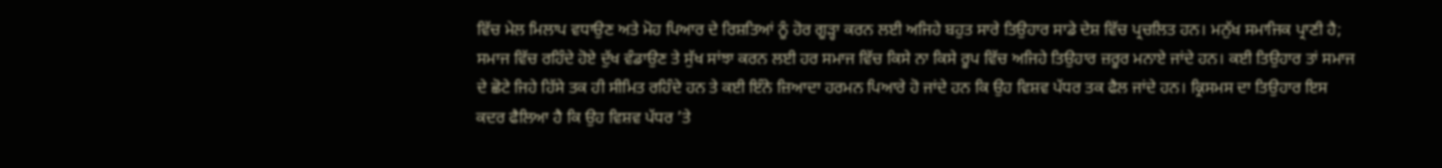ਵਿੱਚ ਮੇਲ ਮਿਲਾਪ ਵਧਾਉਣ ਅਤੇ ਮੋਹ ਪਿਆਰ ਦੇ ਰਿਸ਼ਤਿਆਂ ਨੂੰ ਹੋਰ ਗੂੜ੍ਹਾ ਕਰਨ ਲਈ ਅਜਿਹੇ ਬਹੁਤ ਸਾਰੇ ਤਿਉਹਾਰ ਸਾਡੇ ਦੇਸ਼ ਵਿੱਚ ਪ੍ਰਚਲਿਤ ਹਨ। ਮਨੁੱਖ ਸਮਾਜਿਕ ਪ੍ਰਾਣੀ ਹੈ; ਸਮਾਜ ਵਿੱਚ ਰਹਿੰਦੇ ਹੋਏ ਦੁੱਖ ਵੰਡਾਉਣ ਤੇ ਸੁੱਖ ਸਾਂਝਾ ਕਰਨ ਲਈ ਹਰ ਸਮਾਜ ਵਿੱਚ ਕਿਸੇ ਨਾ ਕਿਸੇ ਰੂਪ ਵਿੱਚ ਅਜਿਹੇ ਤਿਉਹਾਰ ਜ਼ਰੂਰ ਮਨਾਏ ਜਾਂਦੇ ਹਨ। ਕਈ ਤਿਉਹਾਰ ਤਾਂ ਸਮਾਜ ਦੇ ਛੋਟੇ ਜਿਹੇ ਹਿੱਸੇ ਤਕ ਹੀ ਸੀਮਿਤ ਰਹਿੰਦੇ ਹਨ ਤੇ ਕਈ ਇੰਨੇ ਜ਼ਿਆਦਾ ਹਰਮਨ ਪਿਆਰੇ ਹੋ ਜਾਂਦੇ ਹਨ ਕਿ ਉਹ ਵਿਸ਼ਵ ਪੱਧਰ ਤਕ ਫੈਲ ਜਾਂਦੇ ਹਨ। ਕ੍ਰਿਸਮਸ ਦਾ ਤਿਉਹਾਰ ਇਸ ਕਦਰ ਫੈਲਿਆ ਹੈ ਕਿ ਉਹ ਵਿਸ਼ਵ ਪੱਧਰ ’ਤੇ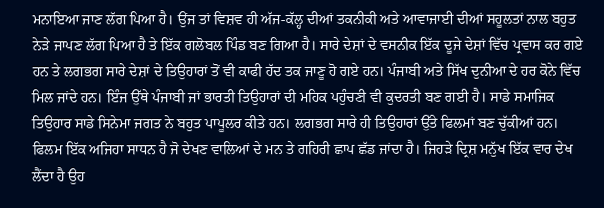ਮਨਾਇਆ ਜਾਣ ਲੱਗ ਪਿਆ ਹੈ। ਉਂਜ ਤਾਂ ਵਿਸ਼ਵ ਹੀ ਅੱਜ-ਕੱਲ੍ਹ ਦੀਆਂ ਤਕਨੀਕੀ ਅਤੇ ਆਵਾਜਾਈ ਦੀਆਂ ਸਹੂਲਤਾਂ ਨਾਲ ਬਹੁਤ ਨੇੜੇ ਜਾਪਣ ਲੱਗ ਪਿਆ ਹੈ ਤੇ ਇੱਕ ਗਲੋਬਲ ਪਿੰਡ ਬਣ ਗਿਆ ਹੈ। ਸਾਰੇ ਦੇਸ਼ਾਂ ਦੇ ਵਸਨੀਕ ਇੱਕ ਦੂਜੇ ਦੇਸ਼ਾਂ ਵਿੱਚ ਪ੍ਰਵਾਸ ਕਰ ਗਏ ਹਨ ਤੇ ਲਗਭਗ ਸਾਰੇ ਦੇਸ਼ਾਂ ਦੇ ਤਿਉਹਾਰਾਂ ਤੋਂ ਵੀ ਕਾਫੀ ਹੱਦ ਤਕ ਜਾਣੂ ਹੋ ਗਏ ਹਨ। ਪੰਜਾਬੀ ਅਤੇ ਸਿੱਖ ਦੁਨੀਆ ਦੇ ਹਰ ਕੋਨੇ ਵਿੱਚ ਮਿਲ ਜਾਂਦੇ ਹਨ। ਇੰਜ ਉੱਥੇ ਪੰਜਾਬੀ ਜਾਂ ਭਾਰਤੀ ਤਿਉਹਾਰਾਂ ਦੀ ਮਹਿਕ ਪਹੁੰਚਣੀ ਵੀ ਕੁਦਰਤੀ ਬਣ ਗਈ ਹੈ। ਸਾਡੇ ਸਮਾਜਿਕ ਤਿਉਹਾਰ ਸਾਡੇ ਸਿਨੇਮਾ ਜਗਤ ਨੇ ਬਹੁਤ ਪਾਪੂਲਰ ਕੀਤੇ ਹਨ। ਲਗਭਗ ਸਾਰੇ ਹੀ ਤਿਉਹਾਰਾਂ ਉੱਤੇ ਫਿਲਮਾਂ ਬਣ ਚੁੱਕੀਆਂ ਹਨ। ਫਿਲਮ ਇੱਕ ਅਜਿਹਾ ਸਾਧਨ ਹੈ ਜੋ ਦੇਖਣ ਵਾਲਿਆਂ ਦੇ ਮਨ ਤੇ ਗਹਿਰੀ ਛਾਪ ਛੱਡ ਜਾਂਦਾ ਹੈ। ਜਿਹੜੇ ਦ੍ਰਿਸ਼ ਮਨੁੱਖ ਇੱਕ ਵਾਰ ਦੇਖ ਲੈਂਦਾ ਹੈ ਉਹ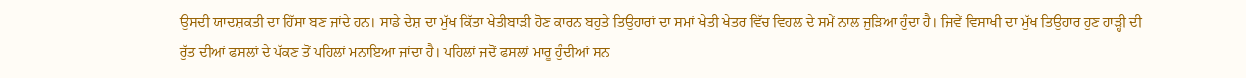ਉਸਦੀ ਯਾਦਸ਼ਕਤੀ ਦਾ ਹਿੱਸਾ ਬਣ ਜਾਂਦੇ ਹਨ। ਸਾਡੇ ਦੇਸ਼ ਦਾ ਮੁੱਖ ਕਿੱਤਾ ਖੇਤੀਬਾੜੀ ਹੋਣ ਕਾਰਨ ਬਹੁਤੇ ਤਿਉਹਾਰਾਂ ਦਾ ਸਮਾਂ ਖੇਤੀ ਖੇਤਰ ਵਿੱਚ ਵਿਹਲ ਦੇ ਸਮੇਂ ਨਾਲ ਜੁੜਿਆ ਹੁੰਦਾ ਹੈ। ਜਿਵੇਂ ਵਿਸਾਖੀ ਦਾ ਮੁੱਖ ਤਿਉਹਾਰ ਹੁਣ ਹਾੜ੍ਹੀ ਦੀ ਰੁੱਤ ਦੀਆਂ ਫਸਲਾਂ ਦੇ ਪੱਕਣ ਤੋਂ ਪਹਿਲਾਂ ਮਨਾਇਆ ਜਾਂਦਾ ਹੈ। ਪਹਿਲਾਂ ਜਦੋਂ ਫਸਲਾਂ ਮਾਰੂ ਹੁੰਦੀਆਂ ਸਨ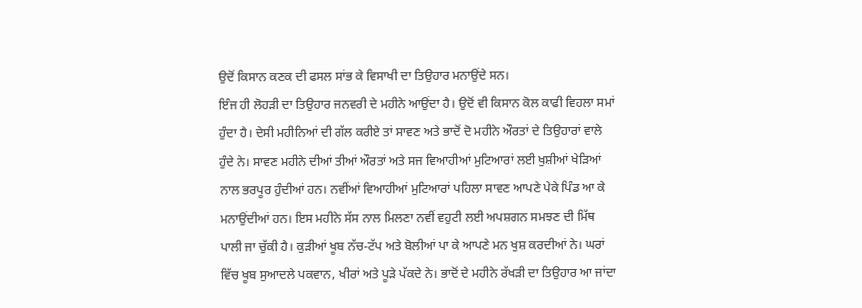ਉਦੋਂ ਕਿਸਾਨ ਕਣਕ ਦੀ ਫਸਲ ਸਾਂਭ ਕੇ ਵਿਸਾਖੀ ਦਾ ਤਿਉਹਾਰ ਮਨਾਉਂਦੇ ਸਨ।
ਇੰਜ ਹੀ ਲੋਹੜੀ ਦਾ ਤਿਉਹਾਰ ਜਨਵਰੀ ਦੇ ਮਹੀਨੇ ਆਉਂਦਾ ਹੈ। ਉਦੋਂ ਵੀ ਕਿਸਾਨ ਕੋਲ ਕਾਫੀ ਵਿਹਲਾ ਸਮਾਂ ਹੁੰਦਾ ਹੈ। ਦੇਸੀ ਮਹੀਨਿਆਂ ਦੀ ਗੱਲ ਕਰੀਏ ਤਾਂ ਸਾਵਣ ਅਤੇ ਭਾਦੋਂ ਦੋ ਮਹੀਨੇ ਔਰਤਾਂ ਦੇ ਤਿਉਹਾਰਾਂ ਵਾਲੇ ਹੁੰਦੇ ਨੇ। ਸਾਵਣ ਮਹੀਨੇ ਦੀਆਂ ਤੀਆਂ ਔਰਤਾਂ ਅਤੇ ਸਜ ਵਿਆਹੀਆਂ ਮੁਟਿਆਰਾਂ ਲਈ ਖੁਸ਼ੀਆਂ ਖੇੜਿਆਂ ਨਾਲ ਭਰਪੂਰ ਹੁੰਦੀਆਂ ਹਨ। ਨਵੀਂਆਂ ਵਿਆਹੀਆਂ ਮੁਟਿਆਰਾਂ ਪਹਿਲਾ ਸਾਵਣ ਆਪਣੇ ਪੇਕੇ ਪਿੰਡ ਆ ਕੇ ਮਨਾਉਂਦੀਆਂ ਹਨ। ਇਸ ਮਹੀਨੇ ਸੱਸ ਨਾਲ ਮਿਲਣਾ ਨਵੀਂ ਵਹੁਟੀ ਲਈ ਅਪਸ਼ਗਨ ਸਮਝਣ ਦੀ ਮਿੱਥ ਪਾਲੀ ਜਾ ਚੁੱਕੀ ਹੈ। ਕੁੜੀਆਂ ਖੂਬ ਨੱਚ-ਟੱਪ ਅਤੇ ਬੋਲੀਆਂ ਪਾ ਕੇ ਆਪਣੇ ਮਨ ਖੁਸ਼ ਕਰਦੀਆਂ ਨੇ। ਘਰਾਂ ਵਿੱਚ ਖੂਬ ਸੁਆਦਲੇ ਪਕਵਾਨ, ਖੀਰਾਂ ਅਤੇ ਪੂੜੇ ਪੱਕਦੇ ਨੇ। ਭਾਦੋਂ ਦੇ ਮਹੀਨੇ ਰੱਖੜੀ ਦਾ ਤਿਉਹਾਰ ਆ ਜਾਂਦਾ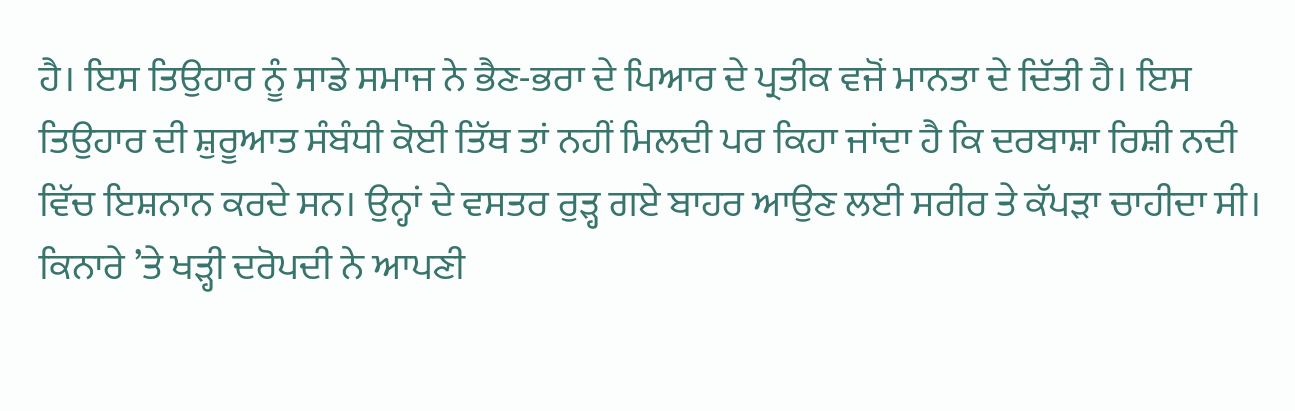ਹੈ। ਇਸ ਤਿਉਹਾਰ ਨੂੰ ਸਾਡੇ ਸਮਾਜ ਨੇ ਭੈਣ-ਭਰਾ ਦੇ ਪਿਆਰ ਦੇ ਪ੍ਰਤੀਕ ਵਜੋਂ ਮਾਨਤਾ ਦੇ ਦਿੱਤੀ ਹੈ। ਇਸ ਤਿਉਹਾਰ ਦੀ ਸ਼ੁਰੂਆਤ ਸੰਬੰਧੀ ਕੋਈ ਤਿੱਥ ਤਾਂ ਨਹੀਂ ਮਿਲਦੀ ਪਰ ਕਿਹਾ ਜਾਂਦਾ ਹੈ ਕਿ ਦਰਬਾਸ਼ਾ ਰਿਸ਼ੀ ਨਦੀ ਵਿੱਚ ਇਸ਼ਨਾਨ ਕਰਦੇ ਸਨ। ਉਨ੍ਹਾਂ ਦੇ ਵਸਤਰ ਰੁੜ੍ਹ ਗਏ ਬਾਹਰ ਆਉਣ ਲਈ ਸਰੀਰ ਤੇ ਕੱਪੜਾ ਚਾਹੀਦਾ ਸੀ। ਕਿਨਾਰੇ ’ਤੇ ਖੜ੍ਹੀ ਦਰੋਪਦੀ ਨੇ ਆਪਣੀ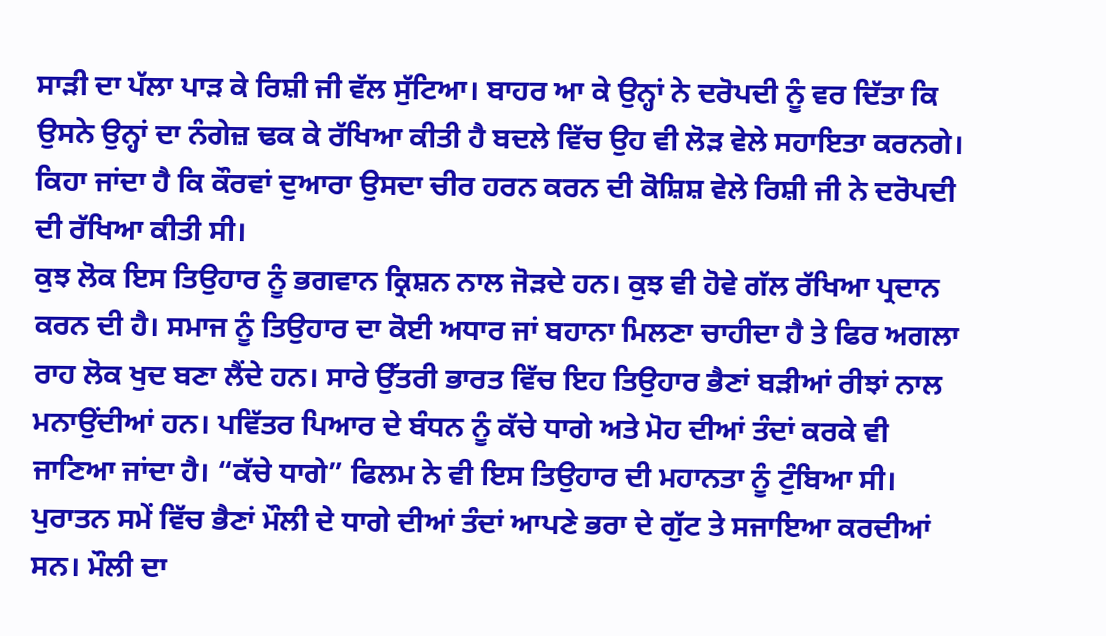ਸਾੜੀ ਦਾ ਪੱਲਾ ਪਾੜ ਕੇ ਰਿਸ਼ੀ ਜੀ ਵੱਲ ਸੁੱਟਿਆ। ਬਾਹਰ ਆ ਕੇ ਉਨ੍ਹਾਂ ਨੇ ਦਰੋਪਦੀ ਨੂੰ ਵਰ ਦਿੱਤਾ ਕਿ ਉਸਨੇ ਉਨ੍ਹਾਂ ਦਾ ਨੰਗੇਜ਼ ਢਕ ਕੇ ਰੱਖਿਆ ਕੀਤੀ ਹੈ ਬਦਲੇ ਵਿੱਚ ਉਹ ਵੀ ਲੋੜ ਵੇਲੇ ਸਹਾਇਤਾ ਕਰਨਗੇ। ਕਿਹਾ ਜਾਂਦਾ ਹੈ ਕਿ ਕੌਰਵਾਂ ਦੁਆਰਾ ਉਸਦਾ ਚੀਰ ਹਰਨ ਕਰਨ ਦੀ ਕੋਸ਼ਿਸ਼ ਵੇਲੇ ਰਿਸ਼ੀ ਜੀ ਨੇ ਦਰੋਪਦੀ ਦੀ ਰੱਖਿਆ ਕੀਤੀ ਸੀ।
ਕੁਝ ਲੋਕ ਇਸ ਤਿਉਹਾਰ ਨੂੰ ਭਗਵਾਨ ਕ੍ਰਿਸ਼ਨ ਨਾਲ ਜੋੜਦੇ ਹਨ। ਕੁਝ ਵੀ ਹੋਵੇ ਗੱਲ ਰੱਖਿਆ ਪ੍ਰਦਾਨ ਕਰਨ ਦੀ ਹੈ। ਸਮਾਜ ਨੂੰ ਤਿਉਹਾਰ ਦਾ ਕੋਈ ਅਧਾਰ ਜਾਂ ਬਹਾਨਾ ਮਿਲਣਾ ਚਾਹੀਦਾ ਹੈ ਤੇ ਫਿਰ ਅਗਲਾ ਰਾਹ ਲੋਕ ਖੁਦ ਬਣਾ ਲੈਂਦੇ ਹਨ। ਸਾਰੇ ਉੱਤਰੀ ਭਾਰਤ ਵਿੱਚ ਇਹ ਤਿਉਹਾਰ ਭੈਣਾਂ ਬੜੀਆਂ ਰੀਝਾਂ ਨਾਲ ਮਨਾਉਂਦੀਆਂ ਹਨ। ਪਵਿੱਤਰ ਪਿਆਰ ਦੇ ਬੰਧਨ ਨੂੰ ਕੱਚੇ ਧਾਗੇ ਅਤੇ ਮੋਹ ਦੀਆਂ ਤੰਦਾਂ ਕਰਕੇ ਵੀ ਜਾਣਿਆ ਜਾਂਦਾ ਹੈ। “ਕੱਚੇ ਧਾਗੇ” ਫਿਲਮ ਨੇ ਵੀ ਇਸ ਤਿਉਹਾਰ ਦੀ ਮਹਾਨਤਾ ਨੂੰ ਟੁੰਬਿਆ ਸੀ। ਪੁਰਾਤਨ ਸਮੇਂ ਵਿੱਚ ਭੈਣਾਂ ਮੌਲੀ ਦੇ ਧਾਗੇ ਦੀਆਂ ਤੰਦਾਂ ਆਪਣੇ ਭਰਾ ਦੇ ਗੁੱਟ ਤੇ ਸਜਾਇਆ ਕਰਦੀਆਂ ਸਨ। ਮੌਲੀ ਦਾ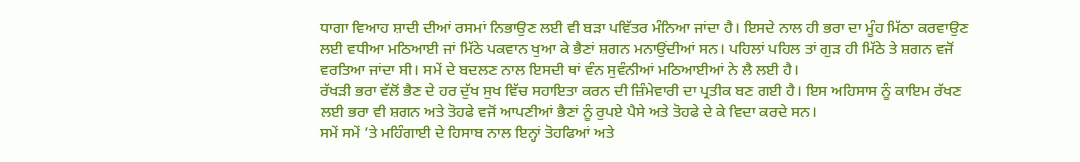ਧਾਗਾ ਵਿਆਹ ਸ਼ਾਦੀ ਦੀਆਂ ਰਸਮਾਂ ਨਿਭਾਉਣ ਲਈ ਵੀ ਬੜਾ ਪਵਿੱਤਰ ਮੰਨਿਆ ਜਾਂਦਾ ਹੈ। ਇਸਦੇ ਨਾਲ ਹੀ ਭਰਾ ਦਾ ਮੂੰਹ ਮਿੱਠਾ ਕਰਵਾਉਣ ਲਈ ਵਧੀਆ ਮਠਿਆਈ ਜਾਂ ਮਿੱਠੇ ਪਕਵਾਨ ਖੁਆ ਕੇ ਭੈਣਾਂ ਸ਼ਗਨ ਮਨਾਉਂਦੀਆਂ ਸਨ। ਪਹਿਲਾਂ ਪਹਿਲ ਤਾਂ ਗੁੜ ਹੀ ਮਿੱਠੇ ਤੇ ਸ਼ਗਨ ਵਜੋਂ ਵਰਤਿਆ ਜਾਂਦਾ ਸੀ। ਸਮੇਂ ਦੇ ਬਦਲਣ ਨਾਲ ਇਸਦੀ ਥਾਂ ਵੰਨ ਸੁਵੰਨੀਆਂ ਮਠਿਆਈਆਂ ਨੇ ਲੈ ਲਈ ਹੈ।
ਰੱਖੜੀ ਭਰਾ ਵੱਲੋਂ ਭੈਣ ਦੇ ਹਰ ਦੁੱਖ ਸੁਖ ਵਿੱਚ ਸਹਾਇਤਾ ਕਰਨ ਦੀ ਜ਼ਿੰਮੇਵਾਰੀ ਦਾ ਪ੍ਰਤੀਕ ਬਣ ਗਈ ਹੈ। ਇਸ ਅਹਿਸਾਸ ਨੂੰ ਕਾਇਮ ਰੱਖਣ ਲਈ ਭਰਾ ਵੀ ਸ਼ਗਨ ਅਤੇ ਤੋਹਫੇ ਵਜੋਂ ਆਪਣੀਆਂ ਭੈਣਾਂ ਨੂੰ ਰੁਪਏ ਪੈਸੇ ਅਤੇ ਤੋਹਫੇ ਦੇ ਕੇ ਵਿਦਾ ਕਰਦੇ ਸਨ।
ਸਮੇਂ ਸਮੇਂ ’ਤੇ ਮਹਿੰਗਾਈ ਦੇ ਹਿਸਾਬ ਨਾਲ ਇਨ੍ਹਾਂ ਤੋਹਫਿਆਂ ਅਤੇ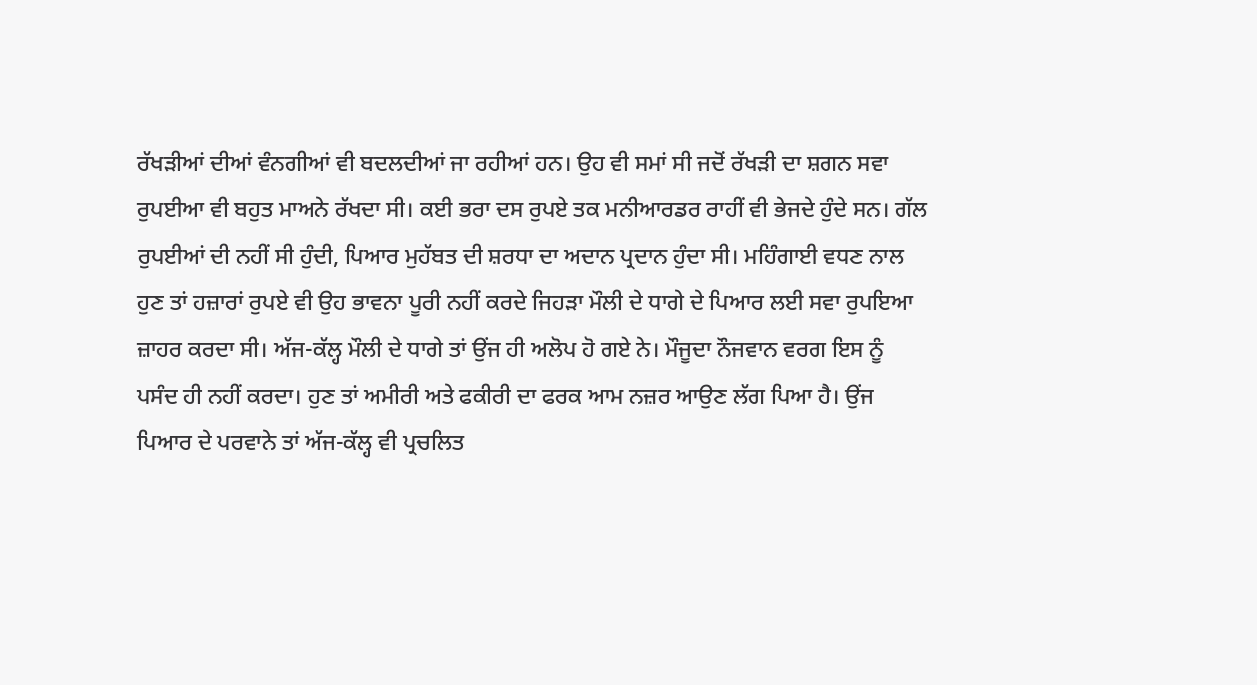ਰੱਖੜੀਆਂ ਦੀਆਂ ਵੰਨਗੀਆਂ ਵੀ ਬਦਲਦੀਆਂ ਜਾ ਰਹੀਆਂ ਹਨ। ਉਹ ਵੀ ਸਮਾਂ ਸੀ ਜਦੋਂ ਰੱਖੜੀ ਦਾ ਸ਼ਗਨ ਸਵਾ ਰੁਪਈਆ ਵੀ ਬਹੁਤ ਮਾਅਨੇ ਰੱਖਦਾ ਸੀ। ਕਈ ਭਰਾ ਦਸ ਰੁਪਏ ਤਕ ਮਨੀਆਰਡਰ ਰਾਹੀਂ ਵੀ ਭੇਜਦੇ ਹੁੰਦੇ ਸਨ। ਗੱਲ ਰੁਪਈਆਂ ਦੀ ਨਹੀਂ ਸੀ ਹੁੰਦੀ, ਪਿਆਰ ਮੁਹੱਬਤ ਦੀ ਸ਼ਰਧਾ ਦਾ ਅਦਾਨ ਪ੍ਰਦਾਨ ਹੁੰਦਾ ਸੀ। ਮਹਿੰਗਾਈ ਵਧਣ ਨਾਲ ਹੁਣ ਤਾਂ ਹਜ਼ਾਰਾਂ ਰੁਪਏ ਵੀ ਉਹ ਭਾਵਨਾ ਪੂਰੀ ਨਹੀਂ ਕਰਦੇ ਜਿਹੜਾ ਮੌਲੀ ਦੇ ਧਾਗੇ ਦੇ ਪਿਆਰ ਲਈ ਸਵਾ ਰੁਪਇਆ ਜ਼ਾਹਰ ਕਰਦਾ ਸੀ। ਅੱਜ-ਕੱਲ੍ਹ ਮੌਲੀ ਦੇ ਧਾਗੇ ਤਾਂ ਉਂਜ ਹੀ ਅਲੋਪ ਹੋ ਗਏ ਨੇ। ਮੌਜੂਦਾ ਨੌਜਵਾਨ ਵਰਗ ਇਸ ਨੂੰ ਪਸੰਦ ਹੀ ਨਹੀਂ ਕਰਦਾ। ਹੁਣ ਤਾਂ ਅਮੀਰੀ ਅਤੇ ਫਕੀਰੀ ਦਾ ਫਰਕ ਆਮ ਨਜ਼ਰ ਆਉਣ ਲੱਗ ਪਿਆ ਹੈ। ਉਂਜ ਪਿਆਰ ਦੇ ਪਰਵਾਨੇ ਤਾਂ ਅੱਜ-ਕੱਲ੍ਹ ਵੀ ਪ੍ਰਚਲਿਤ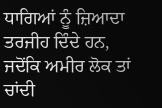ਧਾਗਿਆਂ ਨੂੰ ਜ਼ਿਆਦਾ ਤਰਜੀਹ ਦਿੰਦੇ ਹਨ, ਜਦੋਂਕਿ ਅਮੀਰ ਲੋਕ ਤਾਂ ਚਾਂਦੀ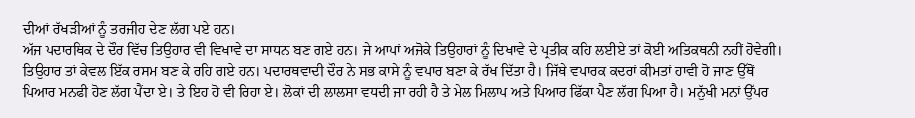ਦੀਆਂ ਰੱਖੜੀਆਂ ਨੂੰ ਤਰਜੀਹ ਦੇਣ ਲੱਗ ਪਏ ਹਨ।
ਅੱਜ ਪਦਾਰਥਿਕ ਦੇ ਦੌਰ ਵਿੱਚ ਤਿਉਹਾਰ ਵੀ ਵਿਖਾਵੇ ਦਾ ਸਾਧਨ ਬਣ ਗਏ ਹਨ। ਜੇ ਆਪਾਂ ਅਜੋਕੇ ਤਿਉਹਾਰਾਂ ਨੂੰ ਦਿਖਾਵੇ ਦੇ ਪ੍ਰਤੀਕ ਕਹਿ ਲਈਏ ਤਾਂ ਕੋਈ ਅਤਿਕਥਨੀ ਨਹੀਂ ਹੋਵੇਗੀ। ਤਿਉਹਾਰ ਤਾਂ ਕੇਵਲ ਇੱਕ ਰਸਮ ਬਣ ਕੇ ਰਹਿ ਗਏ ਹਨ। ਪਦਾਰਥਵਾਦੀ ਦੌਰ ਨੇ ਸਭ ਕਾਸੇ ਨੂੰ ਵਪਾਰ ਬਣਾ ਕੇ ਰੱਖ ਦਿੱਤਾ ਹੈ। ਜਿੱਥੇ ਵਪਾਰਕ ਕਦਰਾਂ ਕੀਮਤਾਂ ਹਾਵੀ ਹੋ ਜਾਣ ਉੱਥੋਂ ਪਿਆਰ ਮਨਫੀ ਹੋਣ ਲੱਗ ਪੈਂਦਾ ਏ। ਤੇ ਇਹ ਹੋ ਵੀ ਰਿਹਾ ਏ। ਲੋਕਾਂ ਦੀ ਲਾਲਸਾ ਵਧਦੀ ਜਾ ਰਹੀ ਹੈ ਤੇ ਮੇਲ ਮਿਲਾਪ ਅਤੇ ਪਿਆਰ ਫਿੱਕਾ ਪੈਣ ਲੱਗ ਪਿਆ ਹੈ। ਮਨੁੱਖੀ ਮਨਾਂ ਉੱਪਰ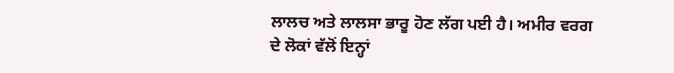ਲਾਲਚ ਅਤੇ ਲਾਲਸਾ ਭਾਰੂ ਹੋਣ ਲੱਗ ਪਈ ਹੈ। ਅਮੀਰ ਵਰਗ ਦੇ ਲੋਕਾਂ ਵੱਲੋਂ ਇਨ੍ਹਾਂ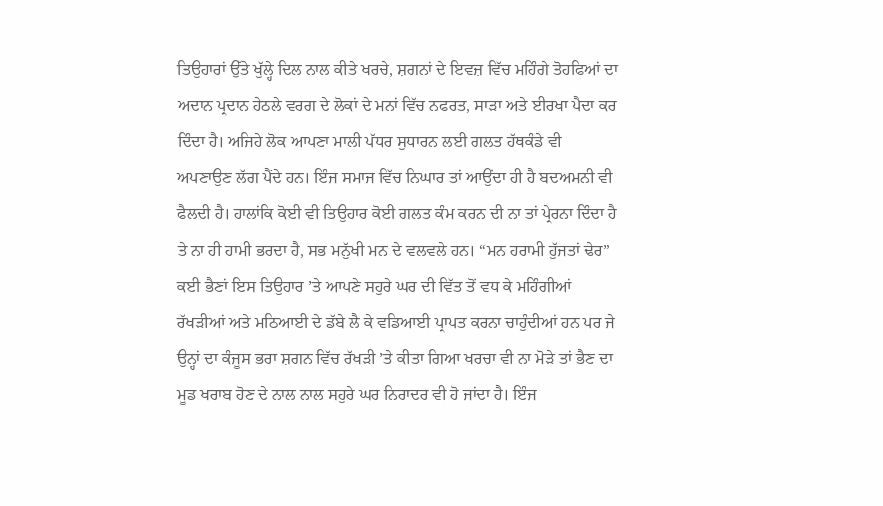ਤਿਉਹਾਰਾਂ ਉੱਤੇ ਖੁੱਲ੍ਹੇ ਦਿਲ ਨਾਲ ਕੀਤੇ ਖਰਚੇ, ਸ਼ਗਨਾਂ ਦੇ ਇਵਜ਼ ਵਿੱਚ ਮਹਿੰਗੇ ਤੋਹਫਿਆਂ ਦਾ ਅਦਾਨ ਪ੍ਰਦਾਨ ਹੇਠਲੇ ਵਰਗ ਦੇ ਲੋਕਾਂ ਦੇ ਮਨਾਂ ਵਿੱਚ ਨਫਰਤ, ਸਾੜਾ ਅਤੇ ਈਰਖਾ ਪੈਦਾ ਕਰ ਦਿੰਦਾ ਹੈ। ਅਜਿਹੇ ਲੋਕ ਆਪਣਾ ਮਾਲੀ ਪੱਧਰ ਸੁਧਾਰਨ ਲਈ ਗਲਤ ਹੱਥਕੰਡੇ ਵੀ ਅਪਣਾਉਣ ਲੱਗ ਪੈਂਦੇ ਹਨ। ਇੰਜ ਸਮਾਜ ਵਿੱਚ ਨਿਘਾਰ ਤਾਂ ਆਉਂਦਾ ਹੀ ਹੈ ਬਦਅਮਨੀ ਵੀ ਫੈਲਦੀ ਹੈ। ਹਾਲਾਂਕਿ ਕੋਈ ਵੀ ਤਿਉਹਾਰ ਕੋਈ ਗਲਤ ਕੰਮ ਕਰਨ ਦੀ ਨਾ ਤਾਂ ਪ੍ਰੇਰਨਾ ਦਿੰਦਾ ਹੈ ਤੇ ਨਾ ਹੀ ਹਾਮੀ ਭਰਦਾ ਹੈ, ਸਭ ਮਨੁੱਖੀ ਮਨ ਦੇ ਵਲਵਲੇ ਹਨ। “ਮਨ ਹਰਾਮੀ ਹੁੱਜਤਾਂ ਢੇਰ” ਕਈ ਭੈਣਾਂ ਇਸ ਤਿਉਹਾਰ ’ਤੇ ਆਪਣੇ ਸਹੁਰੇ ਘਰ ਦੀ ਵਿੱਤ ਤੋਂ ਵਧ ਕੇ ਮਹਿੰਗੀਆਂ ਰੱਖੜੀਆਂ ਅਤੇ ਮਠਿਆਈ ਦੇ ਡੱਬੇ ਲੈ ਕੇ ਵਡਿਆਈ ਪ੍ਰਾਪਤ ਕਰਨਾ ਚਾਹੁੰਦੀਆਂ ਹਨ ਪਰ ਜੇ ਉਨ੍ਹਾਂ ਦਾ ਕੰਜੂਸ ਭਰਾ ਸ਼ਗਨ ਵਿੱਚ ਰੱਖੜੀ ’ਤੇ ਕੀਤਾ ਗਿਆ ਖਰਚਾ ਵੀ ਨਾ ਮੋੜੇ ਤਾਂ ਭੈਣ ਦਾ ਮੂਡ ਖਰਾਬ ਹੋਣ ਦੇ ਨਾਲ ਨਾਲ ਸਹੁਰੇ ਘਰ ਨਿਰਾਦਰ ਵੀ ਹੋ ਜਾਂਦਾ ਹੈ। ਇੰਜ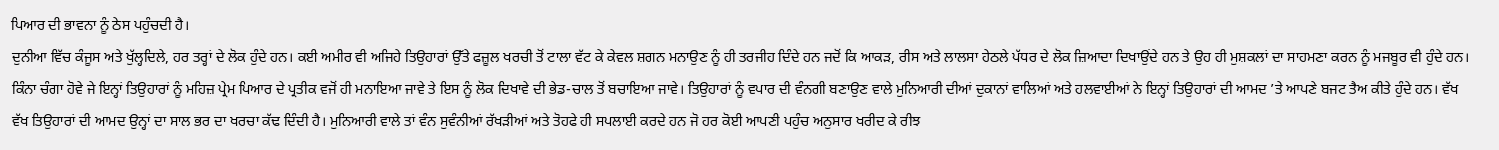ਪਿਆਰ ਦੀ ਭਾਵਨਾ ਨੂੰ ਠੇਸ ਪਹੁੰਚਦੀ ਹੈ।
ਦੁਨੀਆ ਵਿੱਚ ਕੰਜੂਸ ਅਤੇ ਖੁੱਲ੍ਹਦਿਲੇ, ਹਰ ਤਰ੍ਹਾਂ ਦੇ ਲੋਕ ਹੁੰਦੇ ਹਨ। ਕਈ ਅਮੀਰ ਵੀ ਅਜਿਹੇ ਤਿਉਹਾਰਾਂ ਉੱਤੇ ਫਜ਼ੂਲ ਖਰਚੀ ਤੋਂ ਟਾਲਾ ਵੱਟ ਕੇ ਕੇਵਲ ਸ਼ਗਨ ਮਨਾਉਣ ਨੂੰ ਹੀ ਤਰਜੀਹ ਦਿੰਦੇ ਹਨ ਜਦੋਂ ਕਿ ਆਕੜ, ਰੀਸ ਅਤੇ ਲਾਲਸਾ ਹੇਠਲੇ ਪੱਧਰ ਦੇ ਲੋਕ ਜ਼ਿਆਦਾ ਦਿਖਾਉਂਦੇ ਹਨ ਤੇ ਉਹ ਹੀ ਮੁਸ਼ਕਲਾਂ ਦਾ ਸਾਹਮਣਾ ਕਰਨ ਨੂੰ ਮਜਬੂਰ ਵੀ ਹੁੰਦੇ ਹਨ। ਕਿੰਨਾ ਚੰਗਾ ਹੋਵੇ ਜੇ ਇਨ੍ਹਾਂ ਤਿਉਹਾਰਾਂ ਨੂੰ ਮਹਿਜ਼ ਪ੍ਰੇਮ ਪਿਆਰ ਦੇ ਪ੍ਰਤੀਕ ਵਜੋਂ ਹੀ ਮਨਾਇਆ ਜਾਵੇ ਤੇ ਇਸ ਨੂੰ ਲੋਕ ਦਿਖਾਵੇ ਦੀ ਭੇਡ-ਚਾਲ ਤੋਂ ਬਚਾਇਆ ਜਾਵੇ। ਤਿਉਹਾਰਾਂ ਨੂੰ ਵਪਾਰ ਦੀ ਵੰਨਗੀ ਬਣਾਉਣ ਵਾਲੇ ਮੁਨਿਆਰੀ ਦੀਆਂ ਦੁਕਾਨਾਂ ਵਾਲਿਆਂ ਅਤੇ ਹਲਵਾਈਆਂ ਨੇ ਇਨ੍ਹਾਂ ਤਿਉਹਾਰਾਂ ਦੀ ਆਮਦ ’ਤੇ ਆਪਣੇ ਬਜਟ ਤੈਅ ਕੀਤੇ ਹੁੰਦੇ ਹਨ। ਵੱਖ ਵੱਖ ਤਿਉਹਾਰਾਂ ਦੀ ਆਮਦ ਉਨ੍ਹਾਂ ਦਾ ਸਾਲ ਭਰ ਦਾ ਖਰਚਾ ਕੱਢ ਦਿੰਦੀ ਹੈ। ਮੁਨਿਆਰੀ ਵਾਲੇ ਤਾਂ ਵੰਨ ਸੁਵੰਨੀਆਂ ਰੱਖੜੀਆਂ ਅਤੇ ਤੋਹਫੇ ਹੀ ਸਪਲਾਈ ਕਰਦੇ ਹਨ ਜੋ ਹਰ ਕੋਈ ਆਪਣੀ ਪਹੁੰਚ ਅਨੁਸਾਰ ਖਰੀਦ ਕੇ ਰੀਝ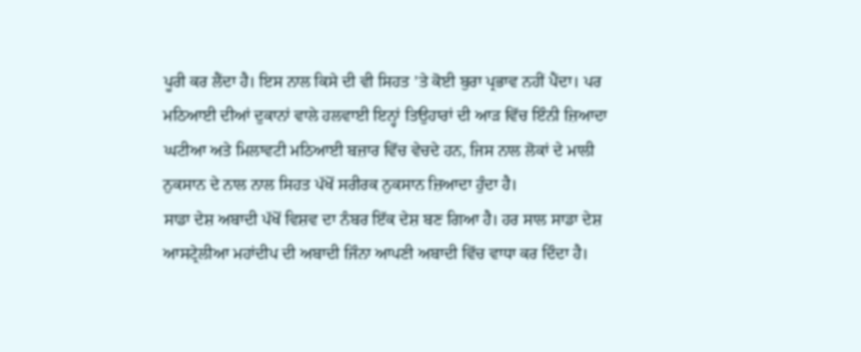ਪੂਰੀ ਕਰ ਲੈਂਦਾ ਹੈ। ਇਸ ਨਾਲ ਕਿਸੇ ਦੀ ਵੀ ਸਿਹਤ ’ਤੇ ਕੋਈ ਬੁਰਾ ਪ੍ਰਭਾਵ ਨਹੀਂ ਪੈਂਦਾ। ਪਰ ਮਠਿਆਈ ਦੀਆਂ ਦੁਕਾਨਾਂ ਵਾਲੇ ਹਲਵਾਈ ਇਨ੍ਹਾਂ ਤਿਉਹਾਰਾਂ ਦੀ ਆੜ ਵਿੱਚ ਇੰਨੀ ਜ਼ਿਆਦਾ ਘਟੀਆ ਅਤੇ ਮਿਲਾਵਟੀ ਮਠਿਆਈ ਬਜ਼ਾਰ ਵਿੱਚ ਵੇਚਦੇ ਹਨ, ਜਿਸ ਨਾਲ ਲੋਕਾਂ ਦੇ ਮਾਲੀ ਨੁਕਸਾਨ ਦੇ ਨਾਲ ਨਾਲ ਸਿਹਤ ਪੱਖੋਂ ਸਰੀਰਕ ਨੁਕਸਾਨ ਜ਼ਿਆਦਾ ਹੁੰਦਾ ਹੈ।
ਸਾਡਾ ਦੇਸ਼ ਅਬਾਦੀ ਪੱਖੋਂ ਵਿਸ਼ਵ ਦਾ ਨੰਬਰ ਇੱਕ ਦੇਸ਼ ਬਣ ਗਿਆ ਹੈ। ਹਰ ਸਾਲ ਸਾਡਾ ਦੇਸ਼ ਆਸਟ੍ਰੇਲੀਆ ਮਹਾਂਦੀਪ ਦੀ ਅਬਾਦੀ ਜਿੰਨਾ ਆਪਣੀ ਅਬਾਦੀ ਵਿੱਚ ਵਾਧਾ ਕਰ ਦਿੰਦਾ ਹੈ।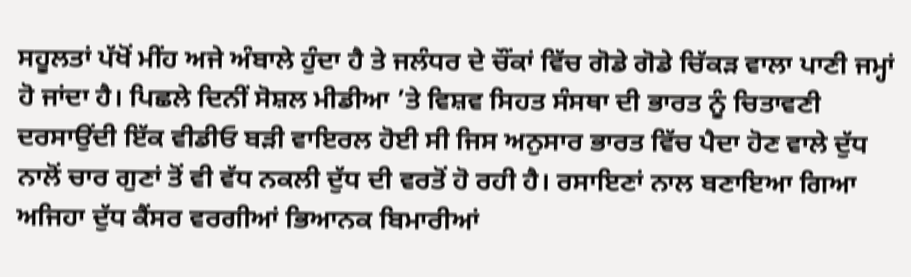ਸਹੂਲਤਾਂ ਪੱਖੋਂ ਮੀਂਹ ਅਜੇ ਅੰਬਾਲੇ ਹੁੰਦਾ ਹੈ ਤੇ ਜਲੰਧਰ ਦੇ ਚੌਂਕਾਂ ਵਿੱਚ ਗੋਡੇ ਗੋਡੇ ਚਿੱਕੜ ਵਾਲਾ ਪਾਣੀ ਜਮ੍ਹਾਂ ਹੋ ਜਾਂਦਾ ਹੈ। ਪਿਛਲੇ ਦਿਨੀਂ ਸੋਸ਼ਲ ਮੀਡੀਆ ’ਤੇ ਵਿਸ਼ਵ ਸਿਹਤ ਸੰਸਥਾ ਦੀ ਭਾਰਤ ਨੂੰ ਚਿਤਾਵਣੀ ਦਰਸਾਉਂਦੀ ਇੱਕ ਵੀਡੀਓ ਬੜੀ ਵਾਇਰਲ ਹੋਈ ਸੀ ਜਿਸ ਅਨੁਸਾਰ ਭਾਰਤ ਵਿੱਚ ਪੈਦਾ ਹੋਣ ਵਾਲੇ ਦੁੱਧ ਨਾਲੋਂ ਚਾਰ ਗੁਣਾਂ ਤੋਂ ਵੀ ਵੱਧ ਨਕਲੀ ਦੁੱਧ ਦੀ ਵਰਤੋਂ ਹੋ ਰਹੀ ਹੈ। ਰਸਾਇਣਾਂ ਨਾਲ ਬਣਾਇਆ ਗਿਆ ਅਜਿਹਾ ਦੁੱਧ ਕੈਂਸਰ ਵਰਗੀਆਂ ਭਿਆਨਕ ਬਿਮਾਰੀਆਂ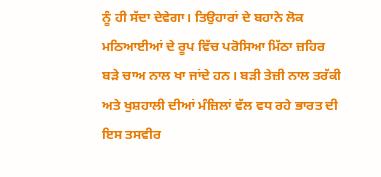ਨੂੰ ਹੀ ਸੱਦਾ ਦੇਵੇਗਾ। ਤਿਉਹਾਰਾਂ ਦੇ ਬਹਾਨੇ ਲੋਕ ਮਠਿਆਈਆਂ ਦੇ ਰੂਪ ਵਿੱਚ ਪਰੋਸਿਆ ਮਿੱਠਾ ਜ਼ਹਿਰ ਬੜੇ ਚਾਅ ਨਾਲ ਖਾ ਜਾਂਦੇ ਹਨ। ਬੜੀ ਤੇਜ਼ੀ ਨਾਲ ਤਰੱਕੀ ਅਤੇ ਖੁਸ਼ਹਾਲੀ ਦੀਆਂ ਮੰਜ਼ਿਲਾਂ ਵੱਲ ਵਧ ਰਹੇ ਭਾਰਤ ਦੀ ਇਸ ਤਸਵੀਰ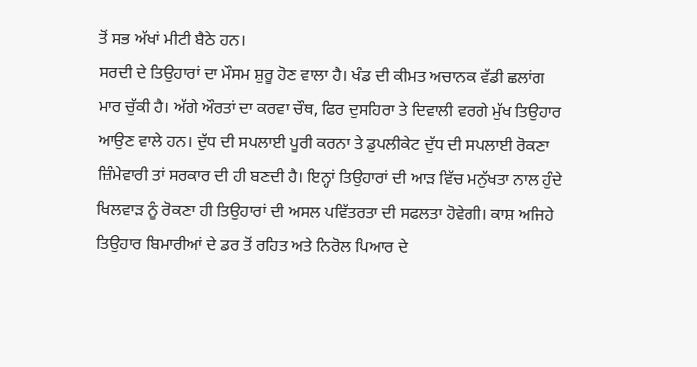ਤੋਂ ਸਭ ਅੱਖਾਂ ਮੀਟੀ ਬੈਠੇ ਹਨ।
ਸਰਦੀ ਦੇ ਤਿਉਹਾਰਾਂ ਦਾ ਮੌਸਮ ਸ਼ੁਰੂ ਹੋਣ ਵਾਲਾ ਹੈ। ਖੰਡ ਦੀ ਕੀਮਤ ਅਚਾਨਕ ਵੱਡੀ ਛਲਾਂਗ ਮਾਰ ਚੁੱਕੀ ਹੈ। ਅੱਗੇ ਔਰਤਾਂ ਦਾ ਕਰਵਾ ਚੌਥ, ਫਿਰ ਦੁਸਹਿਰਾ ਤੇ ਦਿਵਾਲੀ ਵਰਗੇ ਮੁੱਖ ਤਿਉਹਾਰ ਆਉਣ ਵਾਲੇ ਹਨ। ਦੁੱਧ ਦੀ ਸਪਲਾਈ ਪੂਰੀ ਕਰਨਾ ਤੇ ਡੁਪਲੀਕੇਟ ਦੁੱਧ ਦੀ ਸਪਲਾਈ ਰੋਕਣਾ ਜ਼ਿੰਮੇਵਾਰੀ ਤਾਂ ਸਰਕਾਰ ਦੀ ਹੀ ਬਣਦੀ ਹੈ। ਇਨ੍ਹਾਂ ਤਿਉਹਾਰਾਂ ਦੀ ਆੜ ਵਿੱਚ ਮਨੁੱਖਤਾ ਨਾਲ ਹੁੰਦੇ ਖਿਲਵਾੜ ਨੂੰ ਰੋਕਣਾ ਹੀ ਤਿਉਹਾਰਾਂ ਦੀ ਅਸਲ ਪਵਿੱਤਰਤਾ ਦੀ ਸਫਲਤਾ ਹੋਵੇਗੀ। ਕਾਸ਼ ਅਜਿਹੇ ਤਿਉਹਾਰ ਬਿਮਾਰੀਆਂ ਦੇ ਡਰ ਤੋਂ ਰਹਿਤ ਅਤੇ ਨਿਰੋਲ ਪਿਆਰ ਦੇ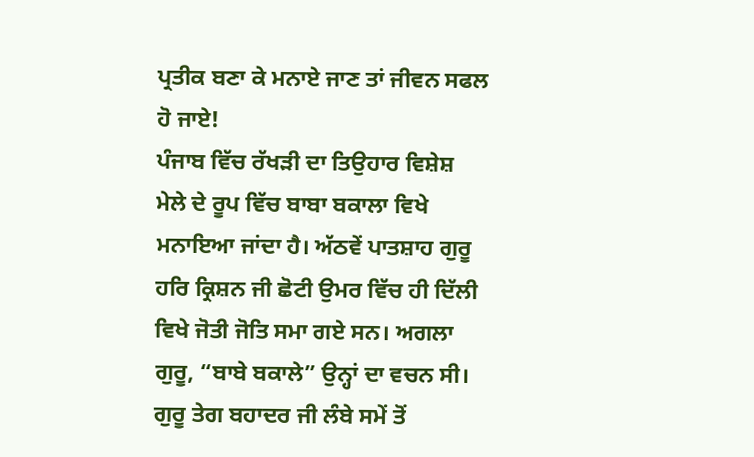ਪ੍ਰਤੀਕ ਬਣਾ ਕੇ ਮਨਾਏ ਜਾਣ ਤਾਂ ਜੀਵਨ ਸਫਲ ਹੋ ਜਾਏ!
ਪੰਜਾਬ ਵਿੱਚ ਰੱਖੜੀ ਦਾ ਤਿਉਹਾਰ ਵਿਸ਼ੇਸ਼ ਮੇਲੇ ਦੇ ਰੂਪ ਵਿੱਚ ਬਾਬਾ ਬਕਾਲਾ ਵਿਖੇ ਮਨਾਇਆ ਜਾਂਦਾ ਹੈ। ਅੱਠਵੇਂ ਪਾਤਸ਼ਾਹ ਗੁਰੂ ਹਰਿ ਕ੍ਰਿਸ਼ਨ ਜੀ ਛੋਟੀ ਉਮਰ ਵਿੱਚ ਹੀ ਦਿੱਲੀ ਵਿਖੇ ਜੋਤੀ ਜੋਤਿ ਸਮਾ ਗਏ ਸਨ। ਅਗਲਾ ਗੁਰੂ, “ਬਾਬੇ ਬਕਾਲੇ” ਉਨ੍ਹਾਂ ਦਾ ਵਚਨ ਸੀ। ਗੁਰੂ ਤੇਗ ਬਹਾਦਰ ਜੀ ਲੰਬੇ ਸਮੇਂ ਤੋਂ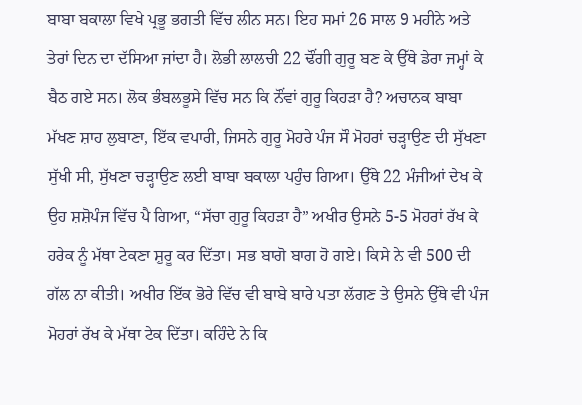ਬਾਬਾ ਬਕਾਲਾ ਵਿਖੇ ਪ੍ਰਭੂ ਭਗਤੀ ਵਿੱਚ ਲੀਨ ਸਨ। ਇਹ ਸਮਾਂ 26 ਸਾਲ 9 ਮਹੀਨੇ ਅਤੇ ਤੇਰਾਂ ਦਿਨ ਦਾ ਦੱਸਿਆ ਜਾਂਦਾ ਹੈ। ਲੋਭੀ ਲਾਲਚੀ 22 ਢੌਂਗੀ ਗੁਰੂ ਬਣ ਕੇ ਉੱਥੇ ਡੇਰਾ ਜਮ੍ਹਾਂ ਕੇ ਬੈਠ ਗਏ ਸਨ। ਲੋਕ ਭੰਬਲਭੂਸੇ ਵਿੱਚ ਸਨ ਕਿ ਨੌਂਵਾਂ ਗੁਰੂ ਕਿਹੜਾ ਹੈ? ਅਚਾਨਕ ਬਾਬਾ ਮੱਖਣ ਸ਼ਾਹ ਲੁਬਾਣਾ, ਇੱਕ ਵਪਾਰੀ, ਜਿਸਨੇ ਗੁਰੂ ਮੋਹਰੇ ਪੰਜ ਸੌ ਮੋਹਰਾਂ ਚੜ੍ਹਾਉਣ ਦੀ ਸੁੱਖਣਾ ਸੁੱਖੀ ਸੀ, ਸੁੱਖਣਾ ਚੜ੍ਹਾਉਣ ਲਈ ਬਾਬਾ ਬਕਾਲਾ ਪਹੁੰਚ ਗਿਆ। ਉੱਥੇ 22 ਮੰਜੀਆਂ ਦੇਖ ਕੇ ਉਹ ਸ਼ਸ਼ੋਪੰਜ ਵਿੱਚ ਪੈ ਗਿਆ, “ਸੱਚਾ ਗੁਰੂ ਕਿਹੜਾ ਹੈ” ਅਖੀਰ ਉਸਨੇ 5-5 ਮੋਹਰਾਂ ਰੱਖ ਕੇ ਹਰੇਕ ਨੂੰ ਮੱਥਾ ਟੇਕਣਾ ਸ਼ੁਰੂ ਕਰ ਦਿੱਤਾ। ਸਭ ਬਾਗੋ ਬਾਗ ਹੋ ਗਏ। ਕਿਸੇ ਨੇ ਵੀ 500 ਦੀ ਗੱਲ ਨਾ ਕੀਤੀ। ਅਖੀਰ ਇੱਕ ਭੋਰੇ ਵਿੱਚ ਵੀ ਬਾਬੇ ਬਾਰੇ ਪਤਾ ਲੱਗਣ ਤੇ ਉਸਨੇ ਉੱਥੇ ਵੀ ਪੰਜ ਮੋਹਰਾਂ ਰੱਖ ਕੇ ਮੱਥਾ ਟੇਕ ਦਿੱਤਾ। ਕਹਿੰਦੇ ਨੇ ਕਿ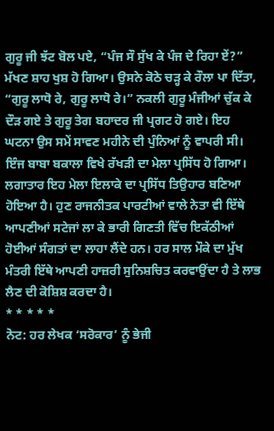ਗੁਰੂ ਜੀ ਝੱਟ ਬੋਲ ਪਏ, “ਪੰਜ ਸੌ ਸੁੱਖ ਕੇ ਪੰਜ ਦੇ ਰਿਹਾ ਏਂ?” ਮੱਖਣ ਸ਼ਾਹ ਖੁਸ਼ ਹੋ ਗਿਆ। ਉਸਨੇ ਕੋਠੇ ਚੜ੍ਹ ਕੇ ਰੌਲਾ ਪਾ ਦਿੱਤਾ, “ਗੁਰੂ ਲਾਧੋ ਰੇ, ਗੁਰੂ ਲਾਧੋ ਰੇ।” ਨਕਲੀ ਗੁਰੂ ਮੰਜੀਆਂ ਚੁੱਕ ਕੇ ਦੌੜ ਗਏ ਤੇ ਗੁਰੂ ਤੇਗ ਬਹਾਦਰ ਜੀ ਪ੍ਰਗਟ ਹੋ ਗਏ। ਇਹ ਘਟਨਾ ਉਸ ਸਮੇਂ ਸਾਵਣ ਮਹੀਨੇ ਦੀ ਪੁੰਨਿਆਂ ਨੂੰ ਵਾਪਰੀ ਸੀ। ਇੰਜ ਬਾਬਾ ਬਕਾਲਾ ਵਿਖੇ ਰੱਖੜੀ ਦਾ ਮੇਲਾ ਪ੍ਰਸਿੱਧ ਹੋ ਗਿਆ। ਲਗਾਤਾਰ ਇਹ ਮੇਲਾ ਇਲਾਕੇ ਦਾ ਪ੍ਰਸਿੱਧ ਤਿਉਹਾਰ ਬਣਿਆ ਹੋਇਆ ਹੈ। ਹੁਣ ਰਾਜਨੀਤਕ ਪਾਰਟੀਆਂ ਵਾਲੇ ਨੇਤਾ ਵੀ ਇੱਥੇ ਆਪਣੀਆਂ ਸਟੇਜਾਂ ਲਾ ਕੇ ਭਾਰੀ ਗਿਣਤੀ ਵਿੱਚ ਇਕੱਠੀਆਂ ਹੋਈਆਂ ਸੰਗਤਾਂ ਦਾ ਲਾਹਾ ਲੈਂਦੇ ਹਨ। ਹਰ ਸਾਲ ਮੌਕੇ ਦਾ ਮੁੱਖ ਮੰਤਰੀ ਇੱਥੇ ਆਪਣੀ ਹਾਜ਼ਰੀ ਸੁਨਿਸ਼ਚਿਤ ਕਰਵਾਉਂਦਾ ਹੈ ਤੇ ਲਾਭ ਲੈਣ ਦੀ ਕੋਸ਼ਿਸ਼ ਕਰਦਾ ਹੈ।
* * * * *
ਨੋਟ: ਹਰ ਲੇਖਕ ‘ਸਰੋਕਾਰ’ ਨੂੰ ਭੇਜੀ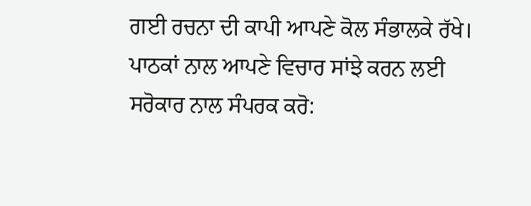ਗਈ ਰਚਨਾ ਦੀ ਕਾਪੀ ਆਪਣੇ ਕੋਲ ਸੰਭਾਲਕੇ ਰੱਖੇ।
ਪਾਠਕਾਂ ਨਾਲ ਆਪਣੇ ਵਿਚਾਰ ਸਾਂਝੇ ਕਰਨ ਲਈ ਸਰੋਕਾਰ ਨਾਲ ਸੰਪਰਕ ਕਰੋ: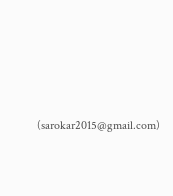(sarokar2015@gmail.com)